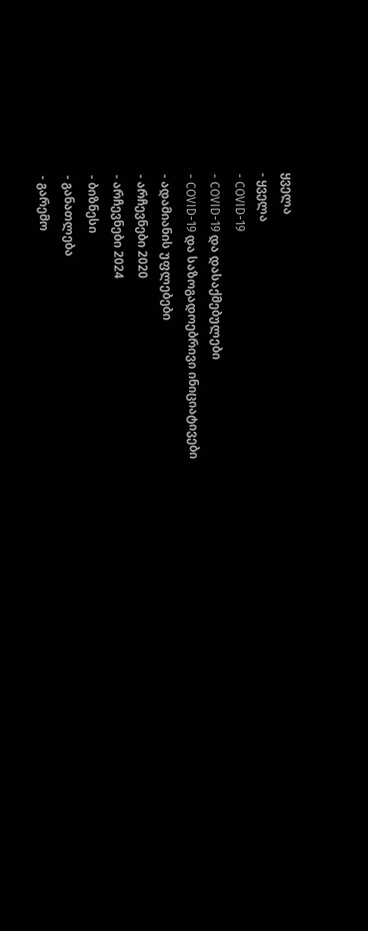ყველა
- ყველა
- COVID-19
- COVID-19 და დასაქმებულები
- COVID-19 და საზოგადოებრივი ინიციატივები
- ადამიანის უფლებები
- არჩევნები 2020
- არჩევნები 2024
- ბიზნესი
- განათლება
- გარემო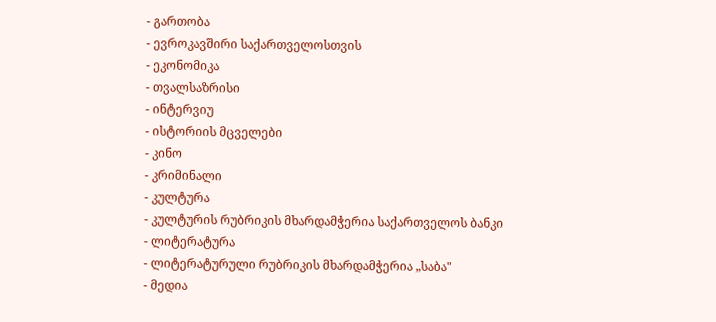- გართობა
- ევროკავშირი საქართველოსთვის
- ეკონომიკა
- თვალსაზრისი
- ინტერვიუ
- ისტორიის მცველები
- კინო
- კრიმინალი
- კულტურა
- კულტურის რუბრიკის მხარდამჭერია საქართველოს ბანკი
- ლიტერატურა
- ლიტერატურული რუბრიკის მხარდამჭერია „საბა"
- მედია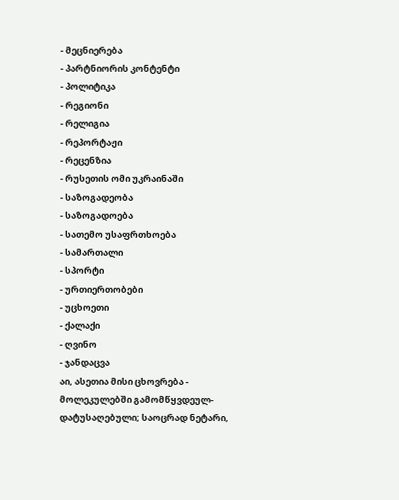- მეცნიერება
- პარტნიორის კონტენტი
- პოლიტიკა
- რეგიონი
- რელიგია
- რეპორტაჟი
- რეცენზია
- რუსეთის ომი უკრაინაში
- საზოგადეობა
- საზოგადოება
- სათემო უსაფრთხოება
- სამართალი
- სპორტი
- ურთიერთობები
- უცხოეთი
- ქალაქი
- ღვინო
- ჯანდაცვა
აი, ასეთია მისი ცხოვრება - მოლეკულებში გამომწყვდეულ-დატუსაღებული; საოცრად ნეტარი,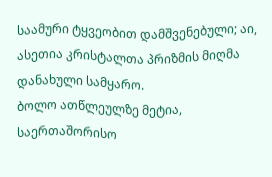საამური ტყვეობით დამშვენებული; აი, ასეთია კრისტალთა პრიზმის მიღმა დანახული სამყარო.
ბოლო ათწლეულზე მეტია, საერთაშორისო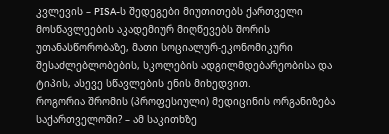კვლევის – PISA-ს შედეგები მიუთითებს ქართველი მოსწავლეების აკადემიურ მიღწევებს შორის უთანასწორობაზე, მათი სოციალურ-ეკონომიკური შესაძლებლობების, სკოლების ადგილმდებარეობისა და ტიპის, ასევე სწავლების ენის მიხედვით.
როგორია შრომის (პროფესიული) მედიცინის ორგანიზება საქართველოში? – ამ საკითხზე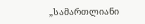„სამართლიანი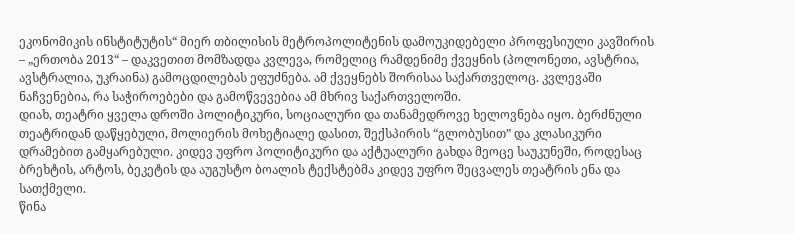ეკონომიკის ინსტიტუტის“ მიერ თბილისის მეტროპოლიტენის დამოუკიდებელი პროფესიული კავშირის – „ერთობა 2013“ – დაკვეთით მომზადდა კვლევა, რომელიც რამდენიმე ქვეყნის (პოლონეთი, ავსტრია, ავსტრალია, უკრაინა) გამოცდილებას ეფუძნება. ამ ქვეყნებს შორისაა საქართველოც. კვლევაში ნაჩვენებია, რა საჭიროებები და გამოწვევებია ამ მხრივ საქართველოში.
დიახ, თეატრი ყველა დროში პოლიტიკური, სოციალური და თანამედროვე ხელოვნება იყო. ბერძნული თეატრიდან დაწყებული, მოლიერის მოხეტიალე დასით, შექსპირის “გლობუსით” და კლასიკური დრამებით გამყარებული. კიდევ უფრო პოლიტიკური და აქტუალური გახდა მეოცე საუკუნეში, როდესაც ბრეხტის, არტოს, ბეკეტის და აუგუსტო ბოალის ტექსტებმა კიდევ უფრო შეცვალეს თეატრის ენა და სათქმელი.
წინა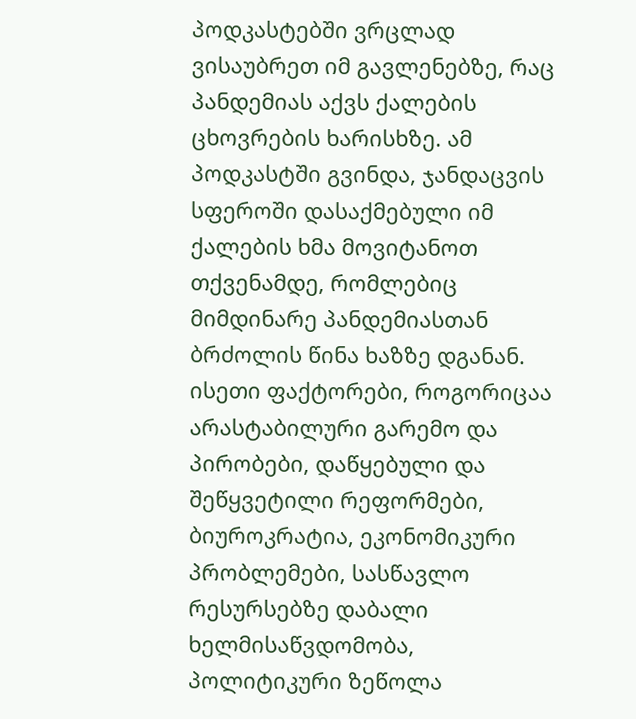პოდკასტებში ვრცლად ვისაუბრეთ იმ გავლენებზე, რაც პანდემიას აქვს ქალების ცხოვრების ხარისხზე. ამ პოდკასტში გვინდა, ჯანდაცვის სფეროში დასაქმებული იმ ქალების ხმა მოვიტანოთ თქვენამდე, რომლებიც მიმდინარე პანდემიასთან ბრძოლის წინა ხაზზე დგანან.
ისეთი ფაქტორები, როგორიცაა არასტაბილური გარემო და პირობები, დაწყებული და შეწყვეტილი რეფორმები, ბიუროკრატია, ეკონომიკური პრობლემები, სასწავლო რესურსებზე დაბალი ხელმისაწვდომობა, პოლიტიკური ზეწოლა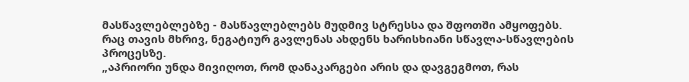მასწავლებლებზე - მასწავლებლებს მუდმივ სტრესსა და შფოთში ამყოფებს. რაც თავის მხრივ, ნეგატიურ გავლენას ახდენს ხარისხიანი სწავლა-სწავლების პროცესზე.
„აპრიორი უნდა მივიღოთ, რომ დანაკარგები არის და დავგეგმოთ, რას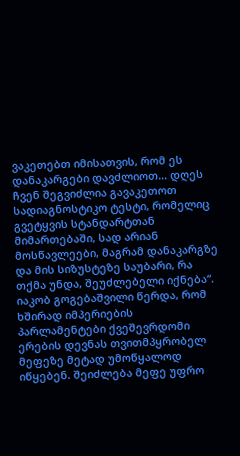ვაკეთებთ იმისათვის, რომ ეს დანაკარგები დავძლიოთ... დღეს ჩვენ შეგვიძლია გავაკეთოთ სადიაგნოსტიკო ტესტი, რომელიც გვეტყვის სტანდარტთან მიმართებაში, სად არიან მოსწავლეები, მაგრამ დანაკარგზე და მის სიზუსტეზე საუბარი, რა თქმა უნდა, შეუძლებელი იქნება“.
იაკობ გოგებაშვილი წერდა, რომ ხშირად იმპერიების პარლამენტები ქვეშევრდომი ერების დევნას თვითმპყრობელ მეფეზე მეტად უმოწყალოდ იწყებენ. შეიძლება მეფე უფრო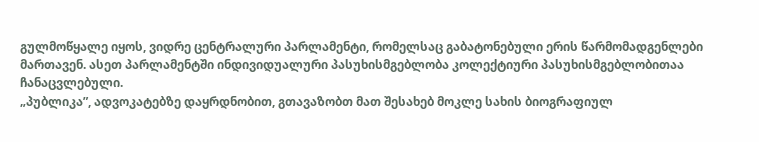გულმოწყალე იყოს, ვიდრე ცენტრალური პარლამენტი, რომელსაც გაბატონებული ერის წარმომადგენლები მართავენ. ასეთ პარლამენტში ინდივიდუალური პასუხისმგებლობა კოლექტიური პასუხისმგებლობითაა ჩანაცვლებული.
„პუბლიკა”, ადვოკატებზე დაყრდნობით, გთავაზობთ მათ შესახებ მოკლე სახის ბიოგრაფიულ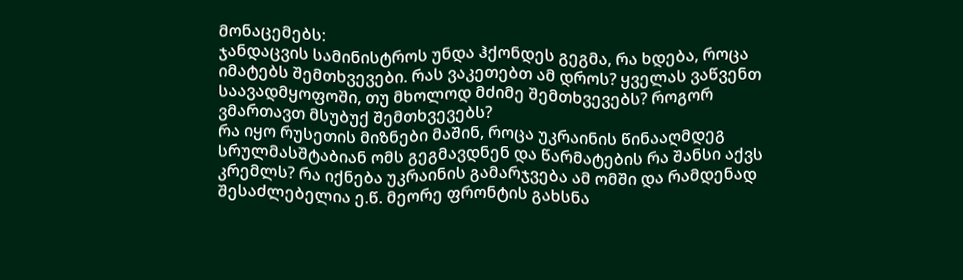მონაცემებს:
ჯანდაცვის სამინისტროს უნდა ჰქონდეს გეგმა, რა ხდება, როცა იმატებს შემთხვევები. რას ვაკეთებთ ამ დროს? ყველას ვაწვენთ საავადმყოფოში, თუ მხოლოდ მძიმე შემთხვევებს? როგორ ვმართავთ მსუბუქ შემთხვევებს?
რა იყო რუსეთის მიზნები მაშინ, როცა უკრაინის წინააღმდეგ სრულმასშტაბიან ომს გეგმავდნენ და წარმატების რა შანსი აქვს კრემლს? რა იქნება უკრაინის გამარჯვება ამ ომში და რამდენად შესაძლებელია ე.წ. მეორე ფრონტის გახსნა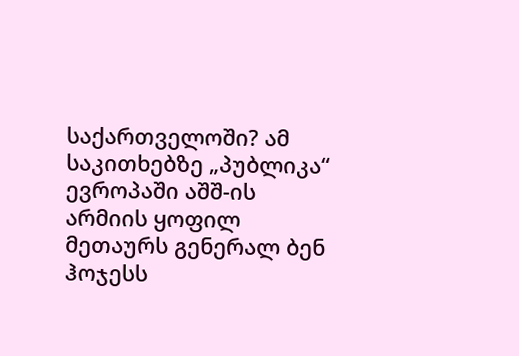საქართველოში? ამ საკითხებზე „პუბლიკა“ ევროპაში აშშ-ის არმიის ყოფილ მეთაურს გენერალ ბენ ჰოჯესს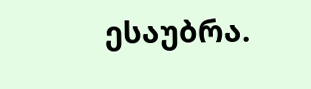ესაუბრა.